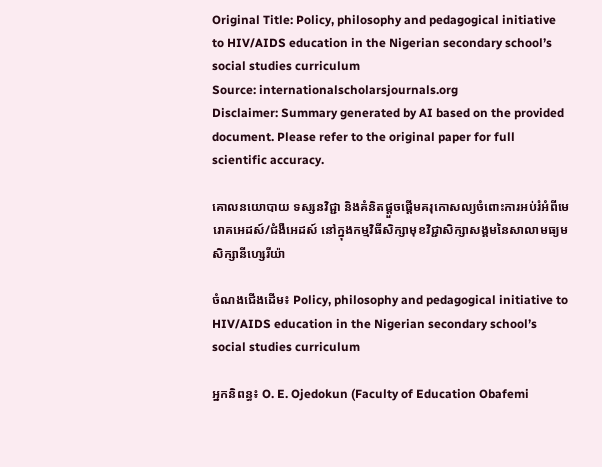Original Title: Policy, philosophy and pedagogical initiative to HIV/AIDS education in the Nigerian secondary school’s social studies curriculum
Source: internationalscholarsjournals.org
Disclaimer: Summary generated by AI based on the provided document. Please refer to the original paper for full scientific accuracy.

គោលនយោបាយ ទស្សនវិជ្ជា និងគំនិតផ្តួចផ្តើមគរុកោសល្យចំពោះការអប់រំអំពីមេរោគអេដស៍/ជំងឺអេដស៍ នៅក្នុងកម្មវិធីសិក្សាមុខវិជ្ជាសិក្សាសង្គមនៃសាលាមធ្យមសិក្សានីហ្សេរីយ៉ា

ចំណងជើងដើម៖ Policy, philosophy and pedagogical initiative to HIV/AIDS education in the Nigerian secondary school’s social studies curriculum

អ្នកនិពន្ធ៖ O. E. Ojedokun (Faculty of Education Obafemi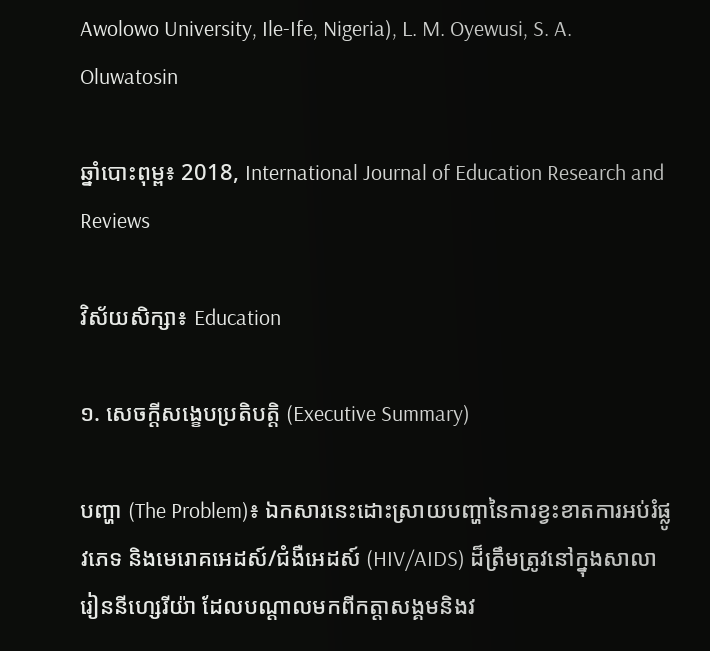Awolowo University, Ile-Ife, Nigeria), L. M. Oyewusi, S. A. Oluwatosin

ឆ្នាំបោះពុម្ព៖ 2018, International Journal of Education Research and Reviews

វិស័យសិក្សា៖ Education

១. សេចក្តីសង្ខេបប្រតិបត្តិ (Executive Summary)

បញ្ហា (The Problem)៖ ឯកសារនេះដោះស្រាយបញ្ហានៃការខ្វះខាតការអប់រំផ្លូវភេទ និងមេរោគអេដស៍/ជំងឺអេដស៍ (HIV/AIDS) ដ៏ត្រឹមត្រូវនៅក្នុងសាលារៀននីហ្សេរីយ៉ា ដែលបណ្តាលមកពីកត្តាសង្គមនិងវ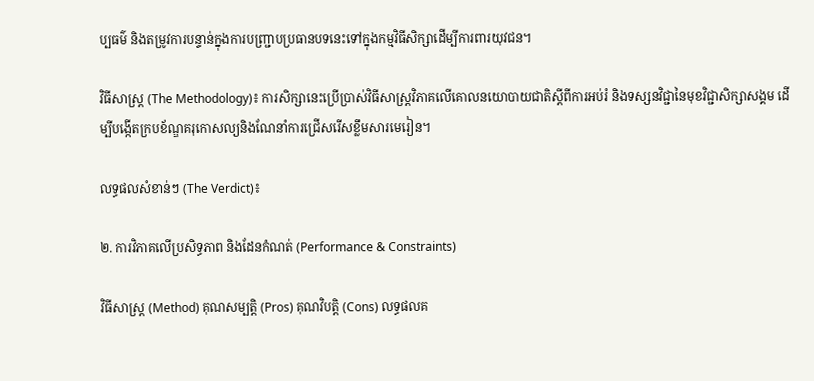ប្បធម៌ និងតម្រូវការបន្ទាន់ក្នុងការបញ្ជ្រាបប្រធានបទនេះទៅក្នុងកម្មវិធីសិក្សាដើម្បីការពារយុវជន។

វិធីសាស្ត្រ (The Methodology)៖ ការសិក្សានេះប្រើប្រាស់វិធីសាស្ត្រវិភាគលើគោលនយោបាយជាតិស្តីពីការអប់រំ និងទស្សនវិជ្ជានៃមុខវិជ្ជាសិក្សាសង្គម ដើម្បីបង្កើតក្របខ័ណ្ឌគរុកោសល្យនិងណែនាំការជ្រើសរើសខ្លឹមសារមេរៀន។

លទ្ធផលសំខាន់ៗ (The Verdict)៖

២. ការវិភាគលើប្រសិទ្ធភាព និងដែនកំណត់ (Performance & Constraints)

វិធីសាស្ត្រ (Method) គុណសម្បត្តិ (Pros) គុណវិបត្តិ (Cons) លទ្ធផលគ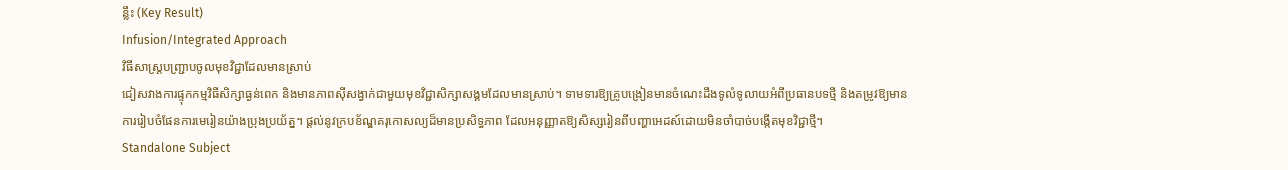ន្លឹះ (Key Result)
Infusion/Integrated Approach
វិធីសាស្ត្របញ្ជ្រាបចូលមុខវិជ្ជាដែលមានស្រាប់
ជៀសវាងការផ្ទុកកម្មវិធីសិក្សាធ្ងន់ពេក និងមានភាពស៊ីសង្វាក់ជាមួយមុខវិជ្ជាសិក្សាសង្គមដែលមានស្រាប់។ ទាមទារឱ្យគ្រូបង្រៀនមានចំណេះដឹងទូលំទូលាយអំពីប្រធានបទថ្មី និងតម្រូវឱ្យមានការរៀបចំផែនការមេរៀនយ៉ាងប្រុងប្រយ័ត្ន។ ផ្តល់នូវក្របខ័ណ្ឌគរុកោសល្យដ៏មានប្រសិទ្ធភាព ដែលអនុញ្ញាតឱ្យសិស្សរៀនពីបញ្ហាអេដស៍ដោយមិនចាំបាច់បង្កើតមុខវិជ្ជាថ្មី។
Standalone Subject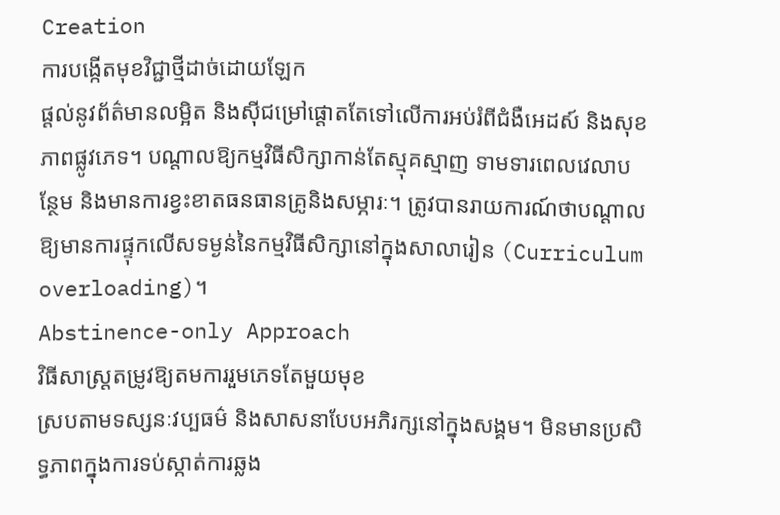Creation
ការបង្កើតមុខវិជ្ជាថ្មីដាច់ដោយឡែក
ផ្តល់នូវព័ត៌មានលម្អិត និងស៊ីជម្រៅផ្តោតតែទៅលើការអប់រំពីជំងឺអេដស៍ និងសុខភាពផ្លូវភេទ។ បណ្តាលឱ្យកម្មវិធីសិក្សាកាន់តែស្មុគស្មាញ ទាមទារពេលវេលាបន្ថែម និងមានការខ្វះខាតធនធានគ្រូនិងសម្ភារៈ។ ត្រូវបានរាយការណ៍ថាបណ្តាលឱ្យមានការផ្ទុកលើសទម្ងន់នៃកម្មវិធីសិក្សានៅក្នុងសាលារៀន (Curriculum overloading)។
Abstinence-only Approach
វិធីសាស្ត្រតម្រូវឱ្យតមការរួមភេទតែមួយមុខ
ស្របតាមទស្សនៈវប្បធម៌ និងសាសនាបែបអភិរក្សនៅក្នុងសង្គម។ មិនមានប្រសិទ្ធភាពក្នុងការទប់ស្កាត់ការឆ្លង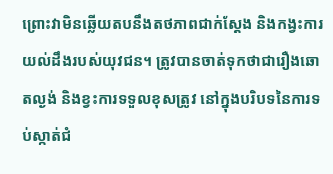ព្រោះវាមិនឆ្លើយតបនឹងតថភាពជាក់ស្តែង និងកង្វះការយល់ដឹងរបស់យុវជន។ ត្រូវបានចាត់ទុកថាជារឿងឆោតល្ងង់ និងខ្វះការទទួលខុសត្រូវ នៅក្នុងបរិបទនៃការទប់ស្កាត់ជំ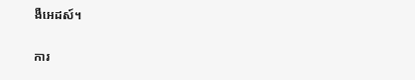ងឺអេដស៍។

ការ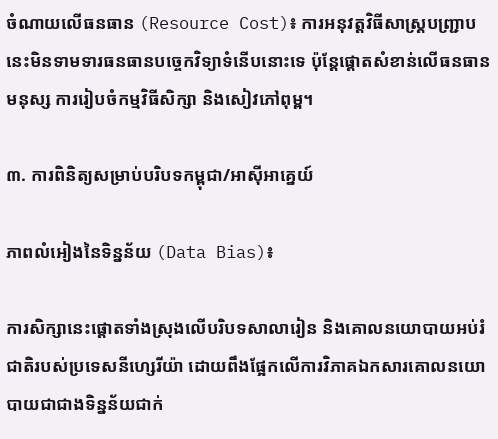ចំណាយលើធនធាន (Resource Cost)៖ ការអនុវត្តវិធីសាស្ត្របញ្ជ្រាបនេះមិនទាមទារធនធានបច្ចេកវិទ្យាទំនើបនោះទេ ប៉ុន្តែផ្តោតសំខាន់លើធនធានមនុស្ស ការរៀបចំកម្មវិធីសិក្សា និងសៀវភៅពុម្ព។

៣. ការពិនិត្យសម្រាប់បរិបទកម្ពុជា/អាស៊ីអាគ្នេយ៍

ភាពលំអៀងនៃទិន្នន័យ (Data Bias)៖

ការសិក្សានេះផ្តោតទាំងស្រុងលើបរិបទសាលារៀន និងគោលនយោបាយអប់រំជាតិរបស់ប្រទេសនីហ្សេរីយ៉ា ដោយពឹងផ្អែកលើការវិភាគឯកសារគោលនយោបាយជាជាងទិន្នន័យជាក់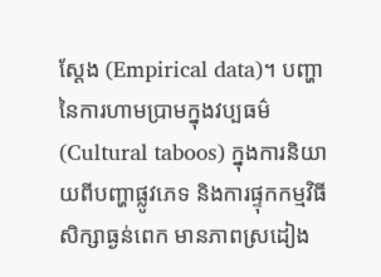ស្តែង (Empirical data)។ បញ្ហានៃការហាមប្រាមក្នុងវប្បធម៌ (Cultural taboos) ក្នុងការនិយាយពីបញ្ហាផ្លូវភេទ និងការផ្ទុកកម្មវិធីសិក្សាធ្ងន់ពេក មានភាពស្រដៀង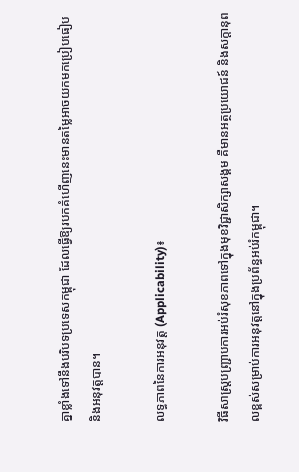គ្នាខ្លាំងទៅនឹងបរិបទប្រទេសកម្ពុជា ដែលធ្វើឱ្យរបកគំហើញនេះមានតម្លៃអាចយកមកប្រៀបធៀប និងអនុវត្តបាន។

លទ្ធភាពនៃការអនុវត្ត (Applicability)៖

វិធីសាស្ត្របញ្ជ្រាបការអប់រំសុខភាពទៅក្នុងមុខវិជ្ជាសិក្សាសង្គម គឺមានអត្ថប្រយោជន៍ និងសក្តានុពលខ្ពស់សម្រាប់ការអនុវត្តនៅក្នុងប្រព័ន្ធអប់រំកម្ពុជា។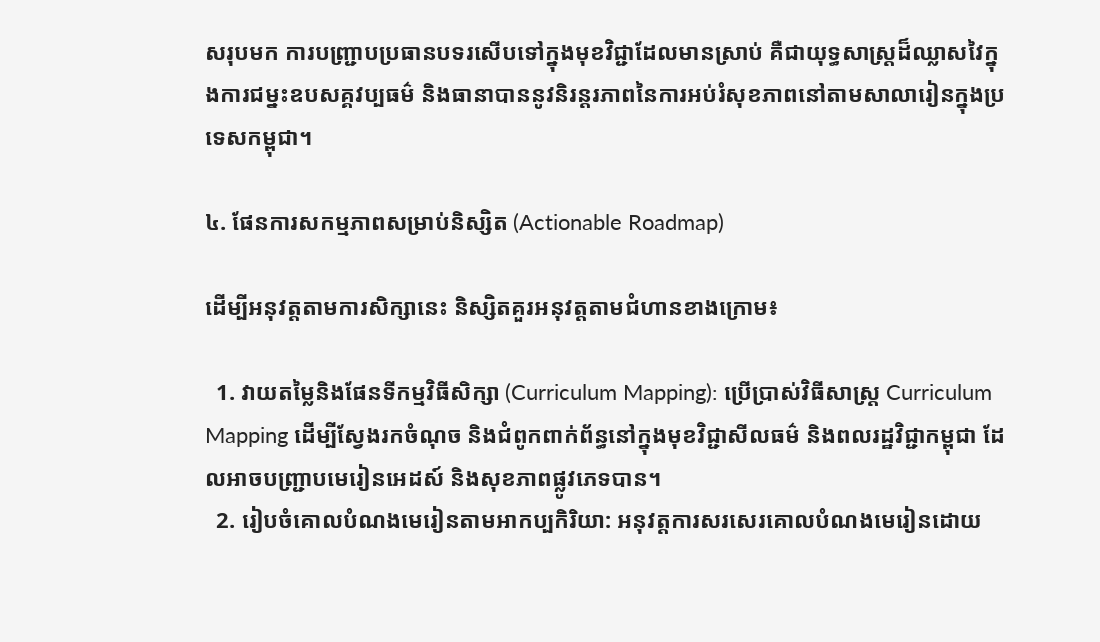សរុបមក ការបញ្ជ្រាបប្រធានបទរសើបទៅក្នុងមុខវិជ្ជាដែលមានស្រាប់ គឺជាយុទ្ធសាស្ត្រដ៏ឈ្លាសវៃក្នុងការជម្នះឧបសគ្គវប្បធម៌ និងធានាបាននូវនិរន្តរភាពនៃការអប់រំសុខភាពនៅតាមសាលារៀនក្នុងប្រទេសកម្ពុជា។

៤. ផែនការសកម្មភាពសម្រាប់និស្សិត (Actionable Roadmap)

ដើម្បីអនុវត្តតាមការសិក្សានេះ និស្សិតគួរអនុវត្តតាមជំហានខាងក្រោម៖

  1. វាយតម្លៃនិងផែនទីកម្មវិធីសិក្សា (Curriculum Mapping): ប្រើប្រាស់វិធីសាស្ត្រ Curriculum Mapping ដើម្បីស្វែងរកចំណុច និងជំពូកពាក់ព័ន្ធនៅក្នុងមុខវិជ្ជាសីលធម៌ និងពលរដ្ឋវិជ្ជាកម្ពុជា ដែលអាចបញ្ជ្រាបមេរៀនអេដស៍ និងសុខភាពផ្លូវភេទបាន។
  2. រៀបចំគោលបំណងមេរៀនតាមអាកប្បកិរិយា: អនុវត្តការសរសេរគោលបំណងមេរៀនដោយ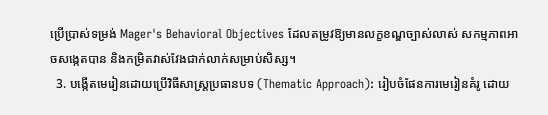ប្រើប្រាស់ទម្រង់ Mager's Behavioral Objectives ដែលតម្រូវឱ្យមានលក្ខខណ្ឌច្បាស់លាស់ សកម្មភាពអាចសង្កេតបាន និងកម្រិតវាស់វែងជាក់លាក់សម្រាប់សិស្ស។
  3. បង្កើតមេរៀនដោយប្រើវិធីសាស្ត្រប្រធានបទ (Thematic Approach): រៀបចំផែនការមេរៀនគំរូ ដោយ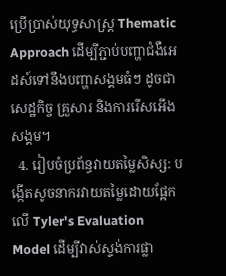ប្រើប្រាស់យុទ្ធសាស្ត្រ Thematic Approach ដើម្បីភ្ជាប់បញ្ហាជំងឺអេដស៍ទៅនឹងបញ្ហាសង្គមធំៗ ដូចជាសេដ្ឋកិច្ច គ្រួសារ និងការរើសអើងសង្គម។
  4. រៀបចំប្រព័ន្ធវាយតម្លៃសិស្ស: បង្កើតសូចនាករវាយតម្លៃដោយផ្អែកលើ Tyler's Evaluation Model ដើម្បីវាស់ស្ទង់ការផ្លា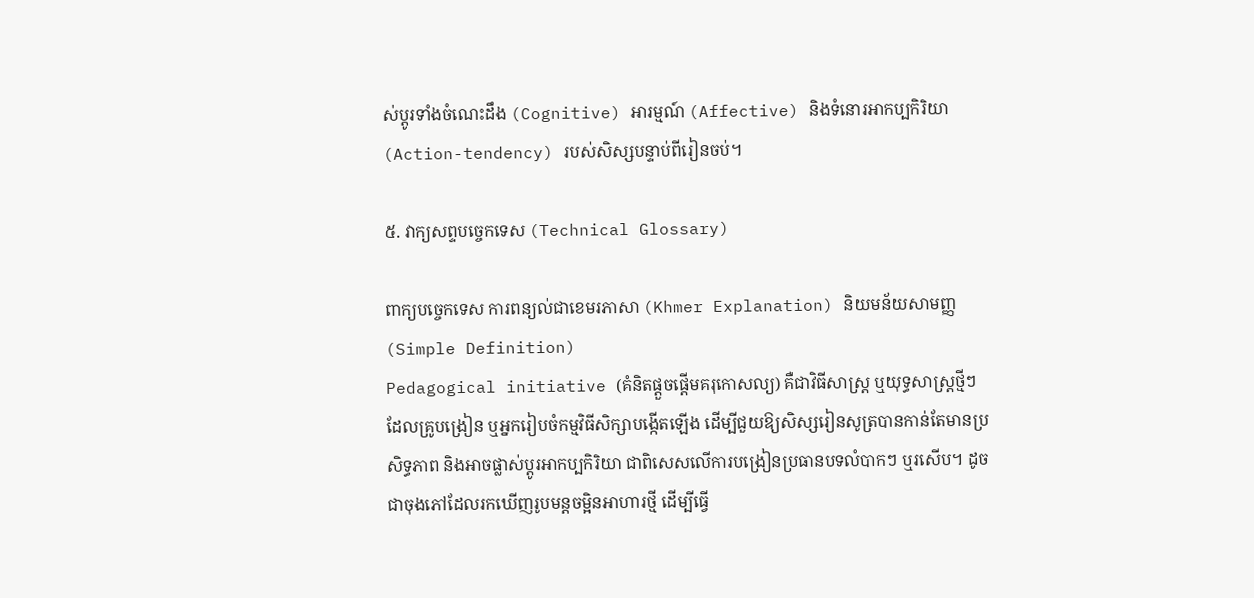ស់ប្តូរទាំងចំណេះដឹង (Cognitive) អារម្មណ៍ (Affective) និងទំនោរអាកប្បកិរិយា (Action-tendency) របស់សិស្សបន្ទាប់ពីរៀនចប់។

៥. វាក្យសព្ទបច្ចេកទេស (Technical Glossary)

ពាក្យបច្ចេកទេស ការពន្យល់ជាខេមរភាសា (Khmer Explanation) និយមន័យសាមញ្ញ (Simple Definition)
Pedagogical initiative (គំនិតផ្តួចផ្តើមគរុកោសល្យ) គឺជាវិធីសាស្ត្រ ឬយុទ្ធសាស្ត្រថ្មីៗដែលគ្រូបង្រៀន ឬអ្នករៀបចំកម្មវិធីសិក្សាបង្កើតឡើង ដើម្បីជួយឱ្យសិស្សរៀនសូត្របានកាន់តែមានប្រសិទ្ធភាព និងអាចផ្លាស់ប្តូរអាកប្បកិរិយា ជាពិសេសលើការបង្រៀនប្រធានបទលំបាកៗ ឬរសើប។ ដូចជាចុងភៅដែលរកឃើញរូបមន្តចម្អិនអាហារថ្មី ដើម្បីធ្វើ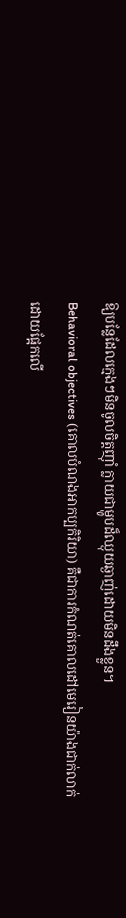ឱ្យបន្លែដែលក្មេងៗមិនចូលចិត្តញ៉ាំ ក្លាយជាម្ហូបដ៏ឈ្ងុយឆ្ងាញ់ដោយមិនដឹងខ្លួន។
Behavioral objectives (គោលបំណងអាកប្បកិរិយា) គឺជាការកំណត់គោលដៅមេរៀនយ៉ាងជាក់លាក់ដោយផ្អែកលើ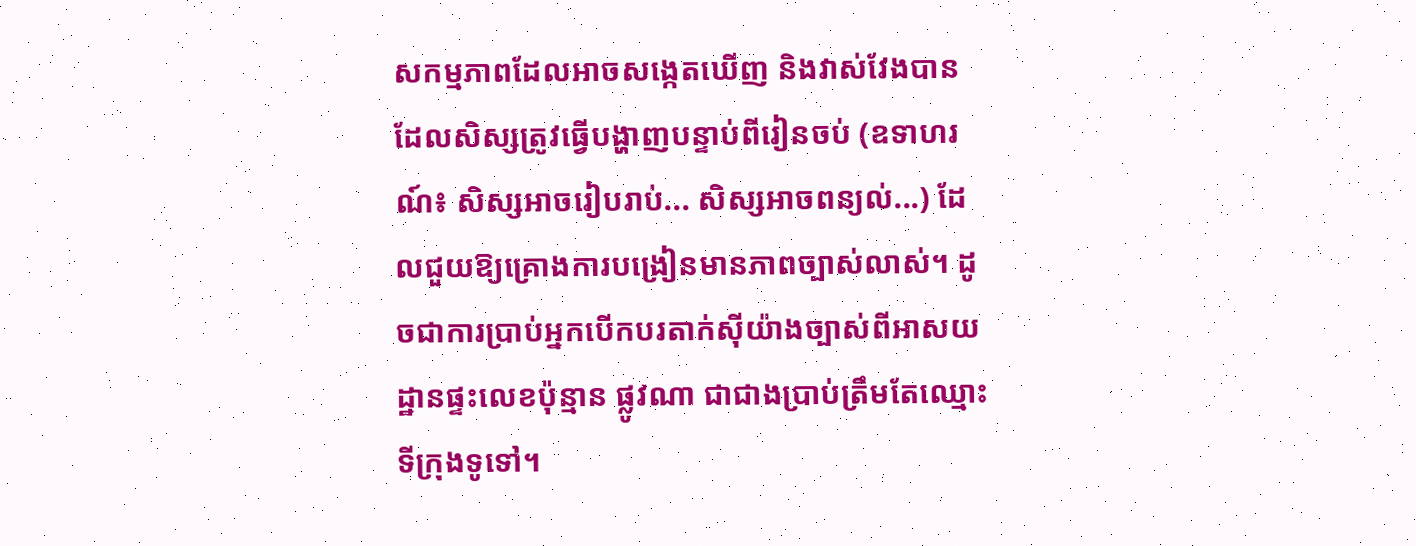សកម្មភាពដែលអាចសង្កេតឃើញ និងវាស់វែងបាន ដែលសិស្សត្រូវធ្វើបង្ហាញបន្ទាប់ពីរៀនចប់ (ឧទាហរណ៍៖ សិស្សអាចរៀបរាប់... សិស្សអាចពន្យល់...) ដែលជួយឱ្យគ្រោងការបង្រៀនមានភាពច្បាស់លាស់។ ដូចជាការប្រាប់អ្នកបើកបរតាក់ស៊ីយ៉ាងច្បាស់ពីអាសយដ្ឋានផ្ទះលេខប៉ុន្មាន ផ្លូវណា ជាជាងប្រាប់ត្រឹមតែឈ្មោះទីក្រុងទូទៅ។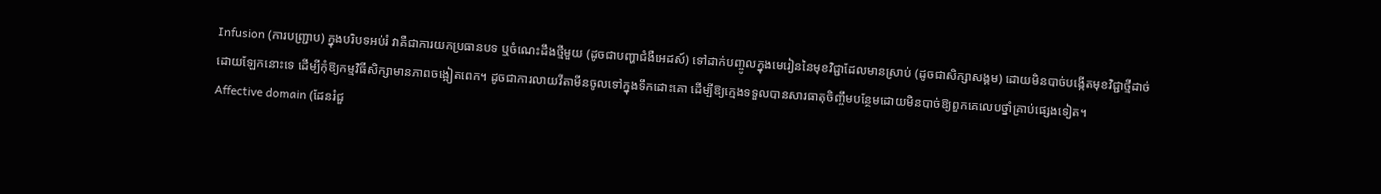Infusion (ការបញ្ជ្រាប) ក្នុងបរិបទអប់រំ វាគឺជាការយកប្រធានបទ ឬចំណេះដឹងថ្មីមួយ (ដូចជាបញ្ហាជំងឺអេដស៍) ទៅដាក់បញ្ចូលក្នុងមេរៀននៃមុខវិជ្ជាដែលមានស្រាប់ (ដូចជាសិក្សាសង្គម) ដោយមិនបាច់បង្កើតមុខវិជ្ជាថ្មីដាច់ដោយឡែកនោះទេ ដើម្បីកុំឱ្យកម្មវិធីសិក្សាមានភាពចង្អៀតពេក។ ដូចជាការលាយវីតាមីនចូលទៅក្នុងទឹកដោះគោ ដើម្បីឱ្យក្មេងទទួលបានសារធាតុចិញ្ចឹមបន្ថែមដោយមិនបាច់ឱ្យពួកគេលេបថ្នាំគ្រាប់ផ្សេងទៀត។
Affective domain (ដែនរំជួ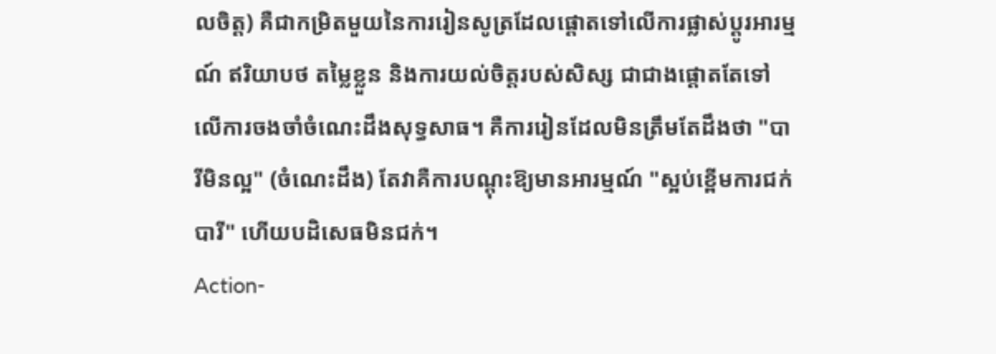លចិត្ត) គឺជាកម្រិតមួយនៃការរៀនសូត្រដែលផ្តោតទៅលើការផ្លាស់ប្តូរអារម្មណ៍ ឥរិយាបថ តម្លៃខ្លួន និងការយល់ចិត្តរបស់សិស្ស ជាជាងផ្តោតតែទៅលើការចងចាំចំណេះដឹងសុទ្ធសាធ។ គឺការរៀនដែលមិនត្រឹមតែដឹងថា "បារីមិនល្អ" (ចំណេះដឹង) តែវាគឺការបណ្តុះឱ្យមានអារម្មណ៍ "ស្អប់ខ្ពើមការជក់បារី" ហើយបដិសេធមិនជក់។
Action-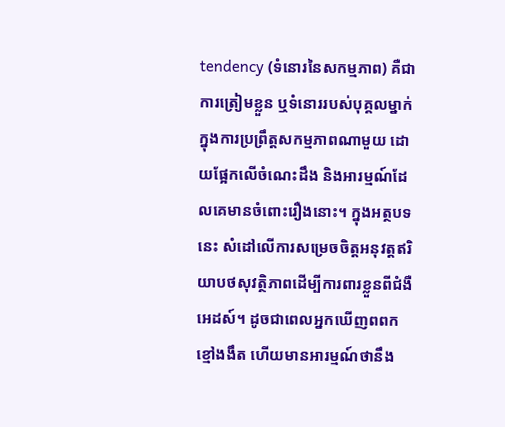tendency (ទំនោរនៃសកម្មភាព) គឺជាការត្រៀមខ្លួន ឬទំនោររបស់បុគ្គលម្នាក់ក្នុងការប្រព្រឹត្តសកម្មភាពណាមួយ ដោយផ្អែកលើចំណេះដឹង និងអារម្មណ៍ដែលគេមានចំពោះរឿងនោះ។ ក្នុងអត្ថបទនេះ សំដៅលើការសម្រេចចិត្តអនុវត្តឥរិយាបថសុវត្ថិភាពដើម្បីការពារខ្លួនពីជំងឺអេដស៍។ ដូចជាពេលអ្នកឃើញពពកខ្មៅងងឹត ហើយមានអារម្មណ៍ថានឹង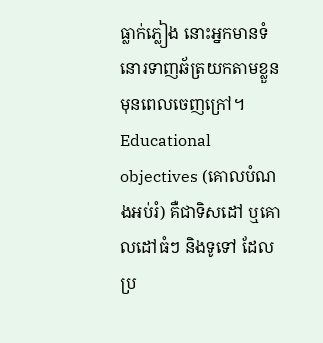ធ្លាក់ភ្លៀង នោះអ្នកមានទំនោរទាញឆ័ត្រយកតាមខ្លួនមុនពេលចេញក្រៅ។
Educational objectives (គោលបំណងអប់រំ) គឺជាទិសដៅ ឬគោលដៅធំៗ និងទូទៅ ដែលប្រ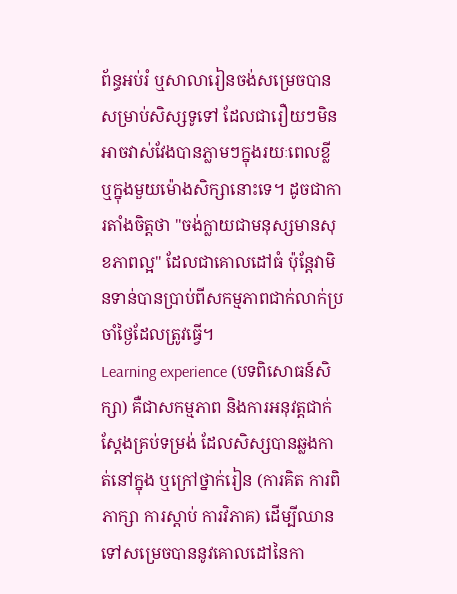ព័ន្ធអប់រំ ឬសាលារៀនចង់សម្រេចបានសម្រាប់សិស្សទូទៅ ដែលជារឿយៗមិនអាចវាស់វែងបានភ្លាមៗក្នុងរយៈពេលខ្លី ឬក្នុងមួយម៉ោងសិក្សានោះទេ។ ដូចជាការតាំងចិត្តថា "ចង់ក្លាយជាមនុស្សមានសុខភាពល្អ" ដែលជាគោលដៅធំ ប៉ុន្តែវាមិនទាន់បានប្រាប់ពីសកម្មភាពជាក់លាក់ប្រចាំថ្ងៃដែលត្រូវធ្វើ។
Learning experience (បទពិសោធន៍សិក្សា) គឺជាសកម្មភាព និងការអនុវត្តជាក់ស្តែងគ្រប់ទម្រង់ ដែលសិស្សបានឆ្លងកាត់នៅក្នុង ឬក្រៅថ្នាក់រៀន (ការគិត ការពិភាក្សា ការស្តាប់ ការវិភាគ) ដើម្បីឈានទៅសម្រេចបាននូវគោលដៅនៃកា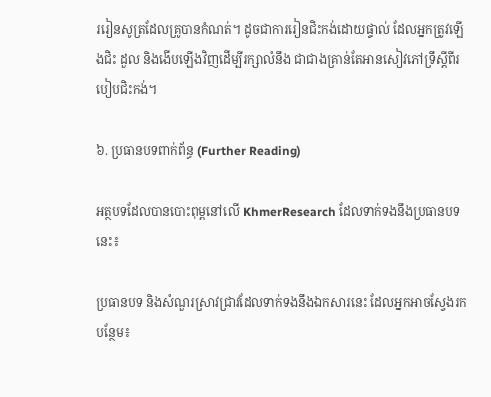ររៀនសូត្រដែលគ្រូបានកំណត់។ ដូចជាការរៀនជិះកង់ដោយផ្ទាល់ ដែលអ្នកត្រូវឡើងជិះ ដួល និងងើបឡើងវិញដើម្បីរក្សាលំនឹង ជាជាងគ្រាន់តែអានសៀវភៅទ្រឹស្តីពីរបៀបជិះកង់។

៦. ប្រធានបទពាក់ព័ន្ធ (Further Reading)

អត្ថបទដែលបានបោះពុម្ពនៅលើ KhmerResearch ដែលទាក់ទងនឹងប្រធានបទនេះ៖

ប្រធានបទ និងសំណួរស្រាវជ្រាវដែលទាក់ទងនឹងឯកសារនេះ ដែលអ្នកអាចស្វែងរកបន្ថែម៖